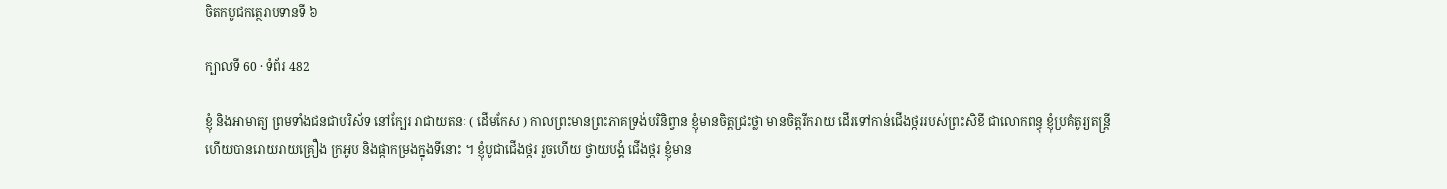ចិតកបូជកត្ថេរាបទានទី ៦

ក្បាលទី 60 · ទំព័រ 482

ខ្ញុំ និងអាមាត្យ ព្រមទាំងជនជាបរិស័ទ នៅក្បែរ រាជាយតនៈ ( ដើមកែស ) កាលព្រះមានព្រះភាគទ្រង់បរិនិព្វាន ខ្ញុំមានចិត្តជ្រះថ្លា មានចិត្តរីករាយ ដើរទៅកាន់ជើងថ្កររបស់ព្រះសិខី ជាលោកពន្ធុ ខ្ញុំប្រគំតូរ្យតន្រ្តី ហើយបានរោយរាយគ្រឿង ក្រអូប និងផ្កាកម្រងក្នុងទីនោះ ។ ខ្ញុំបូជាជើងថ្ករ រួចហើយ ថ្វាយបង្គំ ជើងថ្ករ ខ្ញុំមាន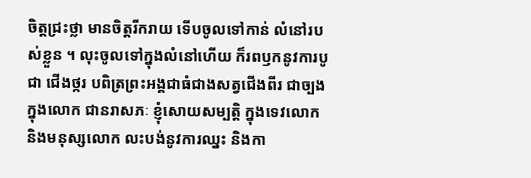ចិត្តជ្រះថ្លា មានចិត្តរីករាយ ទើបចូលទៅកាន់ លំនៅរបស់ខ្លួន ។ លុះចូលទៅក្នុងលំនៅហើយ ក៏រពឫកនូវការបូជា ជើងថ្ករ បពិត្រព្រះអង្គជាធំជាងសត្វជើងពីរ ជាច្បងក្នុងលោក ជានរាសភៈ ខ្ញុំសោយសម្បត្តិ ក្នុងទេវលោក និងមនុស្សលោក លះបង់នូវការឈ្នះ និងកា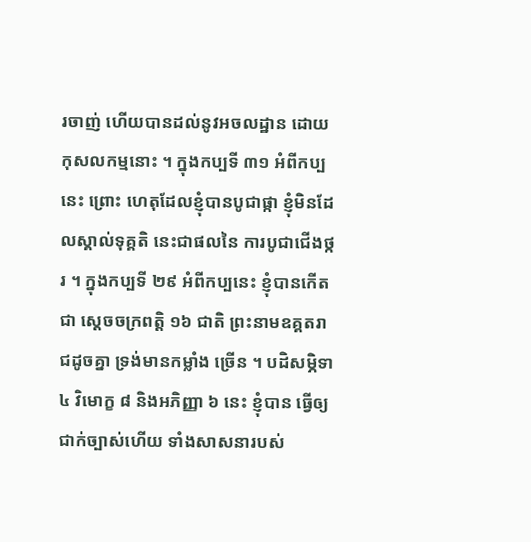រចាញ់ ហើយបានដល់នូវអចលដ្ឋាន ដោយកុសលកម្មនោះ ។ ក្នុងកប្បទី ៣១ អំពីកប្បនេះ ព្រោះ ហេតុដែលខ្ញុំបានបូជាផ្កា ខ្ញុំមិនដែលស្គាល់ទុគ្គតិ នេះជាផលនៃ ការបូជាជើងថ្ករ ។ ក្នុងកប្បទី ២៩ អំពីកប្បនេះ ខ្ញុំបានកើតជា ស្តេចចក្រពត្តិ ១៦ ជាតិ ព្រះនាមឧគ្គតរាជដូចគ្នា ទ្រង់មានកម្លាំង ច្រើន ។ បដិសម្ភិទា ៤ វិមោក្ខ ៨ និងអភិញ្ញា ៦ នេះ ខ្ញុំបាន ធ្វើឲ្យជាក់ច្បាស់ហើយ ទាំងសាសនារបស់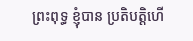ព្រះពុទ្ធ ខ្ញុំបាន ប្រតិបត្តិហើ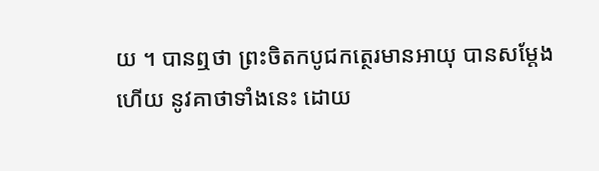យ ។ បានឮថា ព្រះចិតកបូជកត្ថេរមានអាយុ បានសម្តែងហើយ នូវគាថាទាំងនេះ ដោយ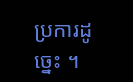ប្រការដូច្នេះ ។